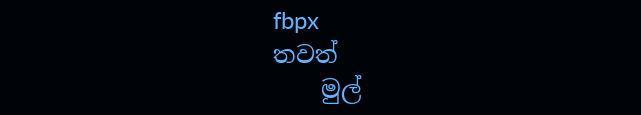fbpx
තවත්
    මුල්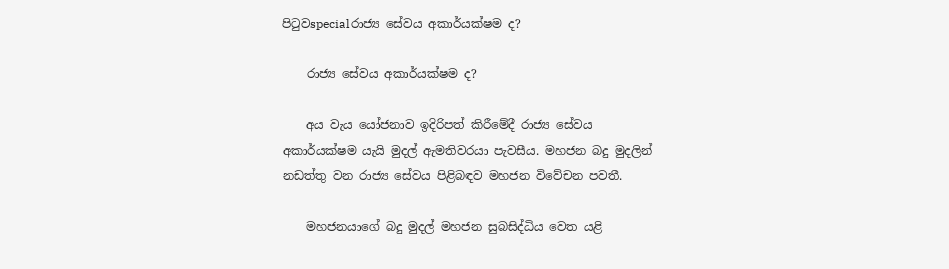පිටුවspecialරාජ්‍ය සේවය අකාර්යක්ෂම ද?

    රාජ්‍ය සේවය අකාර්යක්ෂම ද?

    අය වැය යෝජනාව ඉදිරිපත් කිරීමේදී රාජ්‍ය සේවය අකාර්යක්ෂම යැයි මුදල් ඇමතිවරයා පැවසීය. මහජන බදු මුදලින් නඩත්තු වන රාජ්‍ය සේවය පිළිබඳව මහජන විවේචන පවතී.

    මහජනයාගේ බදු මුදල් මහජන සුබසිද්ධිය වෙත යළි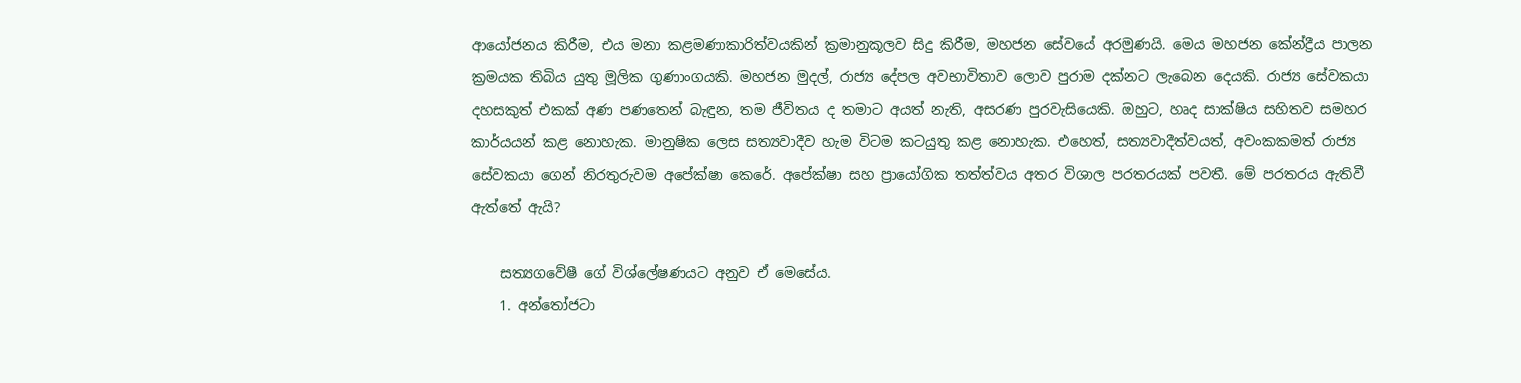ආයෝජනය කිරීම, එය මනා කළමණාකාරිත්වයකින් ක්‍රමානුකූලව සිදු කිරීම, මහජන සේවයේ අරමුණයි. මෙය මහජන කේන්ද්‍රීය පාලන ක්‍රමයක තිබිය යුතු මූලික ගුණාංගයකි. මහජන මුදල්, රාජ්‍ය දේපල අවභාවිතාව ලොව පුරාම දක්නට ලැබෙන දෙයකි. රාජ්‍ය සේවකයා දහසකුත් එකක් අණ පණතෙන් බැඳුන, තම ජීවිතය ද තමාට අයත් නැති, අසරණ පුරවැසියෙකි. ඔහුට, හෘද සාක්ෂිය සහිතව සමහර කාර්යයන් කළ නොහැක. මානුෂික ලෙස සත්‍යවාදීව හැම විටම කටයුතු කළ නොහැක. එහෙත්, සත්‍යවාදීත්වයත්, අවංකකමත් රාජ්‍ය සේවකයා ගෙන් නිරතුරුවම අපේක්ෂා කෙරේ. අපේක්ෂා සහ ප්‍රායෝගික තත්ත්වය අතර විශාල පරතරයක් පවතී. මේ පරතරය ඇතිවී ඇත්තේ ඇයි?

    සත්‍යගවේෂී ගේ විශ්ලේෂණයට අනුව ඒ මෙසේය.
    1. අන්තෝජටා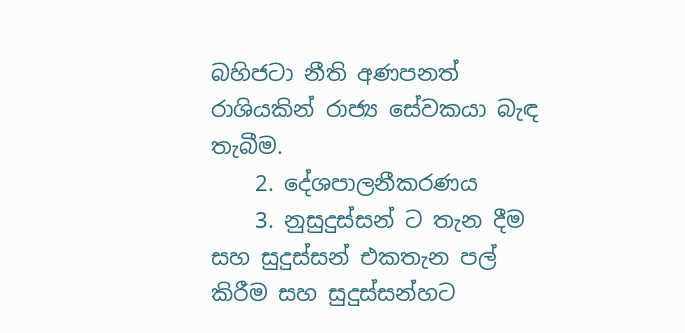බහිජටා නීති අණපනත් රාශියකින් රාජ්‍ය සේවකයා බැඳ තැබීම.
    2. දේශපාලනීකරණය
    3. නුසුදුස්සන් ට තැන දීම සහ සුදුස්සන් එකතැන පල් කිරීම සහ සුදුස්සන්හට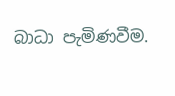බාධා පැමිණවීම.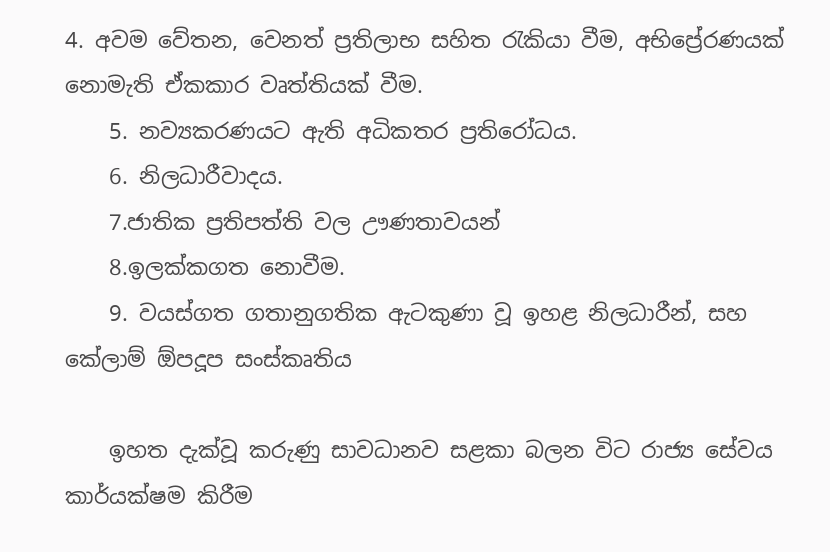4. අවම වේතන, වෙනත් ප්‍රතිලාභ සහිත රැකියා වීම, අභිප්‍රේරණයක් නොමැති ඒකකාර වෘත්තියක් වීම.
    5. නව්‍යකරණයට ඇති අධිකතර ප්‍රතිරෝධය.
    6. නිලධාරීවාදය.
    7.ජාතික ප්‍රතිපත්ති වල ඌණතාවයන්
    8.ඉලක්කගත නොවීම.
    9. වයස්ගත ගතානුගතික ඇටකුණා වූ ඉහළ නිලධාරීන්, සහ කේලාම් ඕපදූප සංස්කෘතිය

    ඉහත දැක්වූ කරුණු සාවධානව සළකා බලන විට රාජ්‍ය සේවය කාර්යක්ෂම කිරීම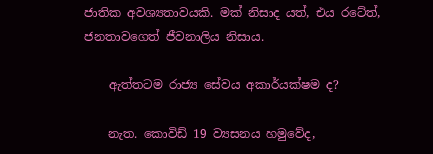ජාතික අවශ්‍යතාවයකි. මක් නිසාද යත්, එය රටේත්, ජනතාවගෙත් ජීවනාලිය නිසාය.

    ඇත්තටම රාජ්‍ය සේවය අකාර්යක්ෂම ද?

    නැත. කොවිඩ් 19 ව්‍යසනය හමුවේද,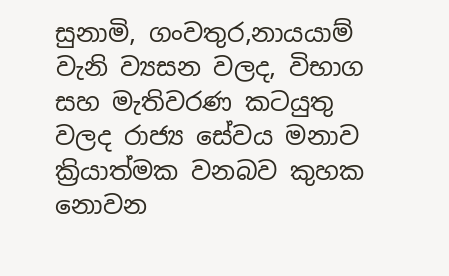සුනාමි, ගංවතුර,නායයාම් වැනි ව්‍යසන වලද, විභාග සහ මැතිවරණ කටයුතු වලද රාජ්‍ය සේවය මනාව ක්‍රියාත්මක වනබව කුහක නොවන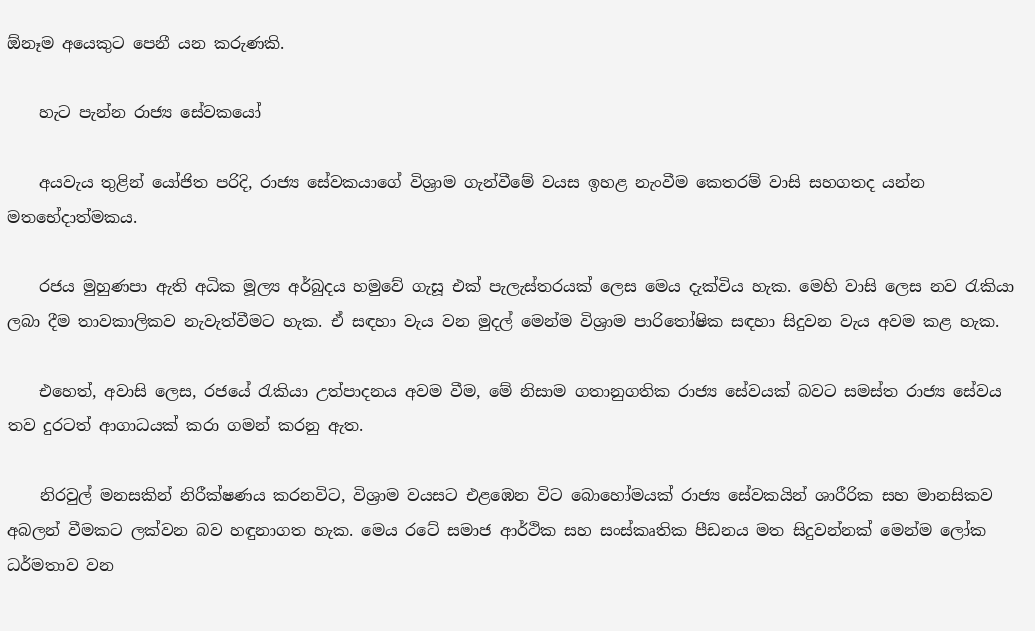ඕනෑම අයෙකුට පෙනී යන කරුණකි.

    හැට පැන්න රාජ්‍ය සේවකයෝ

    අයවැය තුළින් යෝජිත පරිදි, රාජ්‍ය සේවකයාගේ විශ්‍රාම ගැන්වීමේ වයස ඉහළ නැංවීම කෙතරම් වාසි සහගතද යන්න මතභේදාත්මකය.

    රජය මුහුණපා ඇති අධික මූල්‍ය අර්බුදය හමුවේ ගැසූ එක් පැලැස්තරයක් ලෙස මෙය දැක්විය හැක. මෙහි වාසි ලෙස නව රැකියා ලබා දීම තාවකාලිකව නැවැත්වීමට හැක. ඒ සඳහා වැය වන මුදල් මෙන්ම විශ්‍රාම පාරිතෝෂික සඳහා සිදුවන වැය අවම කළ හැක.

    එහෙත්, අවාසි ලෙස, රජයේ රැකියා උත්පාදනය අවම වීම, මේ නිසාම ගතානුගතික රාජ්‍ය සේවයක් බවට සමස්ත රාජ්‍ය සේවය තව දුරටත් ආගාධයක් කරා ගමන් කරනු ඇත.

    නිරවුල් මනසකින් නිරීක්ෂණය කරනවිට, විශ්‍රාම වයසට එළඹෙන විට බොහෝමයක් රාජ්‍ය සේවකයින් ශාරීරික සහ මානසිකව අබලන් වීමකට ලක්වන බව හඳුනාගත හැක. මෙය රටේ සමාජ ආර්ථික සහ සංස්කෘතික පීඩනය මත සිදුවන්නක් මෙන්ම ලෝක ධර්මතාව වන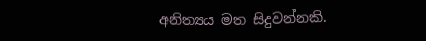අනිත්‍යය මත සිදුවන්නකි.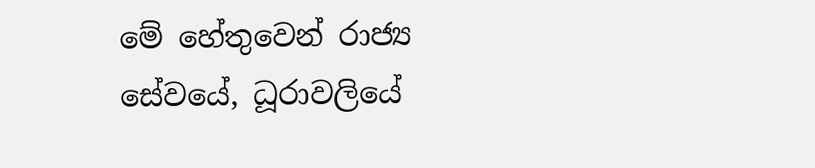මේ හේතුවෙන් රාජ්‍ය සේවයේ, ධූරාවලියේ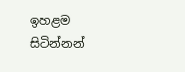ඉහළම සිටින්නන්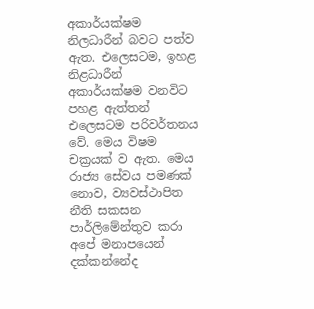අකාර්යක්ෂම නිලධාරීන් බවට පත්ව ඇත. එලෙසටම, ඉහළ නිළධාරීන් අකාර්යක්ෂම වනවිට පහළ ඇත්තන් එලෙසටම පරිවර්තනය වේ. මෙය විෂම චක්‍රයක් ව ඇත. මෙය රාජ්‍ය සේවය පමණක් නොව, ව්‍යවස්ථාපිත නීති සකසන පාර්ලිමේන්තුව කරා අපේ මනාපයෙන් දක්කන්නේද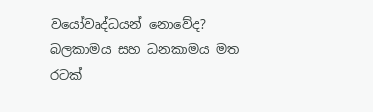වයෝවෘද්ධයන් නොවේද? බලකාමය සහ ධනකාමය මත රටක්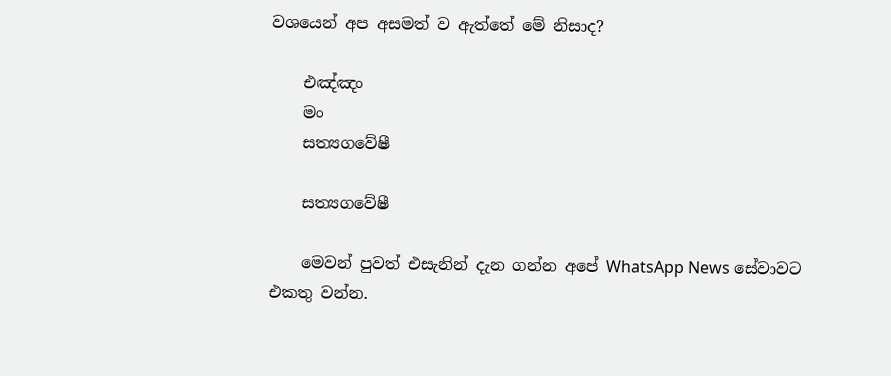වශයෙන් අප අසමත් ව ඇත්තේ මේ නිසාද?

    එඤ්ඤං
    මං
    සත්‍යගවේෂී

    සත්‍යගවේෂී

    මෙවන් පුවත් එසැනින් දැන ගන්න අපේ WhatsApp News සේවාවට එකතු වන්න.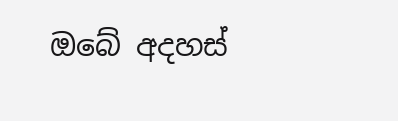ඔබේ අදහස්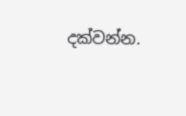දක්වන්න.